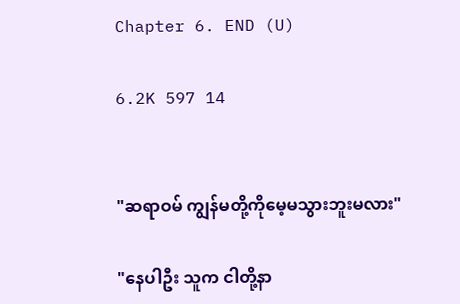Chapter 6. END (U)

6.2K 597 14


"ဆရာဝမ် ကျွန်မတို့ကိုမေ့မသွားဘူးမလား"

"နေပါဦး သူက ငါတို့နာ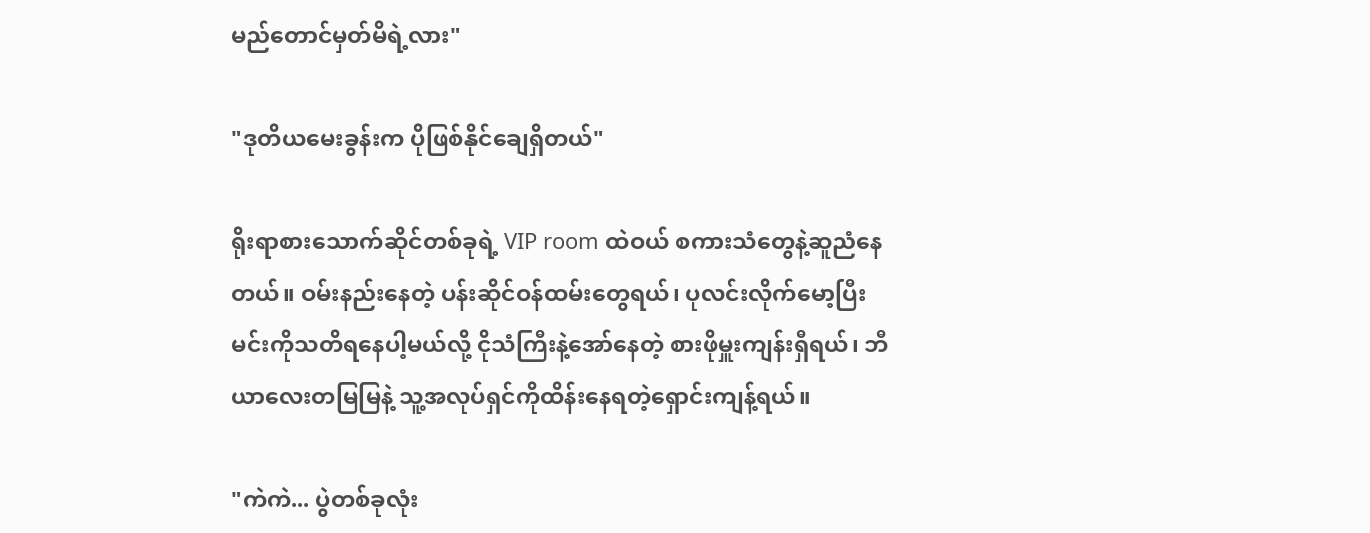မည်တောင်မှတ်မိရဲ့လား"

"ဒုတိယမေးခွန်းက ပိုဖြစ်နိုင်ချေရှိတယ်"

ရိုးရာစားသောက်ဆိုင်တစ်ခုရဲ့ VIP room ထဲဝယ် စကားသံတွေနဲ့ဆူညံနေတယ်။ ဝမ်းနည်းနေတဲ့ ပန်းဆိုင်ဝန်ထမ်းတွေရယ်၊ ပုလင်းလိုက်မော့ပြီး မင်းကိုသတိရနေပါ့မယ်လို့ ငိုသံကြီးနဲ့အော်နေတဲ့ စားဖိုမှူးကျန်းရှီရယ်၊ ဘီယာလေးတမြမြနဲ့ သူ့အလုပ်ရှင်ကိုထိန်းနေရတဲ့ရှောင်းကျန့်ရယ်။

"ကဲကဲ... ပွဲတစ်ခုလုံး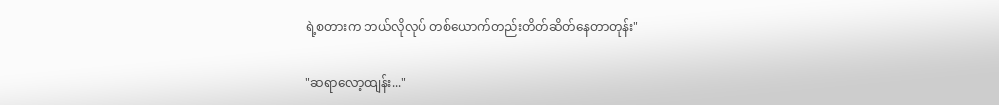ရဲ့စတားက ဘယ်လိုလုပ် တစ်ယောက်တည်းတိတ်ဆိတ်နေတာတုန်း"

"ဆရာလော့ထျန်း..."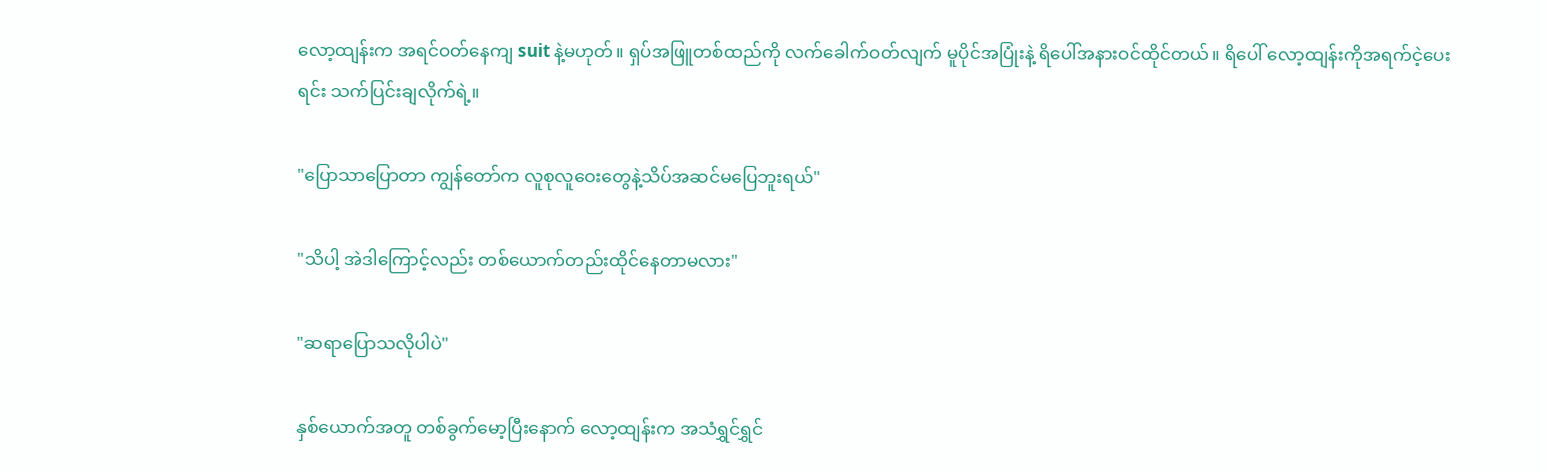လော့ထျန်းက အရင်ဝတ်နေကျ suit နဲ့မဟုတ်။ ရှပ်အဖြူတစ်ထည်ကို လက်ခေါက်ဝတ်လျက် မူပိုင်အပြုံးနဲ့ ရိပေါ်အနားဝင်ထိုင်တယ်။ ရိပေါ် လော့ထျန်းကိုအရက်ငဲ့ပေးရင်း သက်ပြင်းချလိုက်ရဲ့။

"ပြောသာပြောတာ ကျွန်တော်က လူစုလူဝေးတွေနဲ့သိပ်အဆင်မပြေဘူးရယ်"

"သိပါ့ အဲဒါကြောင့်လည်း တစ်ယောက်တည်းထိုင်နေတာမလား"

"ဆရာပြောသလိုပါပဲ"

နှစ်ယောက်အတူ တစ်ခွက်မော့ပြီးနောက် လော့ထျန်းက အသံရွှင်ရွှင်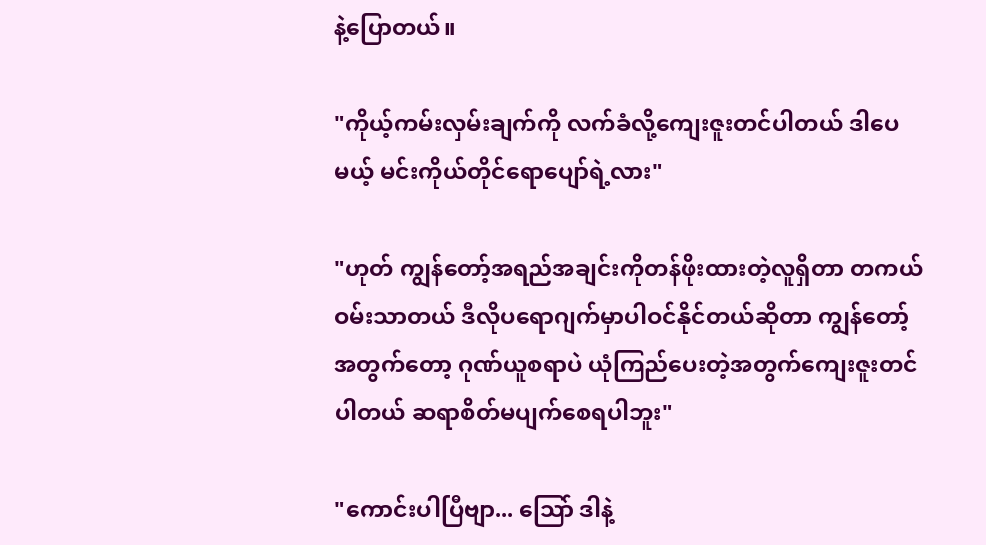နဲ့ပြောတယ်။

"ကိုယ့်ကမ်းလှမ်းချက်ကို လက်ခံလို့ကျေးဇူးတင်ပါတယ် ဒါပေမယ့် မင်းကိုယ်တိုင်ရောပျော်ရဲ့လား"

"ဟုတ် ကျွန်တော့်အရည်အချင်းကိုတန်ဖိုးထားတဲ့လူရှိတာ တကယ်ဝမ်းသာတယ် ဒီလိုပရောဂျက်မှာပါဝင်နိုင်တယ်ဆိုတာ ကျွန်တော့်အတွက်တော့ ဂုဏ်ယူစရာပဲ ယုံကြည်ပေးတဲ့အတွက်ကျေးဇူးတင်ပါတယ် ဆရာစိတ်မပျက်စေရပါဘူး"

"ကောင်းပါပြီဗျာ... သြော် ဒါနဲ့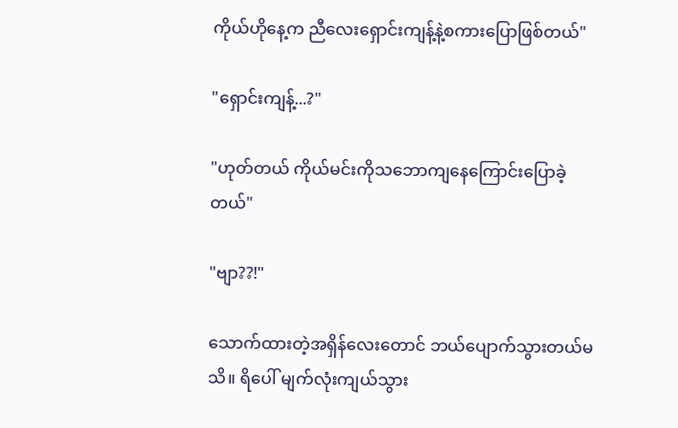ကိုယ်ဟိုနေ့က ညီလေးရှောင်းကျန့်နဲ့စကားပြောဖြစ်တယ်"

"ရှောင်းကျန့်...?"

"ဟုတ်တယ် ကိုယ်မင်းကိုသဘောကျနေကြောင်းပြောခဲ့တယ်"

"ဗျာ??!"

သောက်ထားတဲ့အရှိန်လေးတောင် ဘယ်ပျောက်သွားတယ်မသိ။ ရိပေါ် မျက်လုံးကျယ်သွား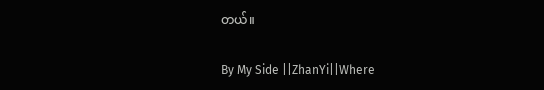တယ်။

By My Side ||ZhanYi||Where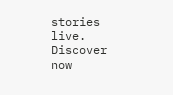stories live. Discover now